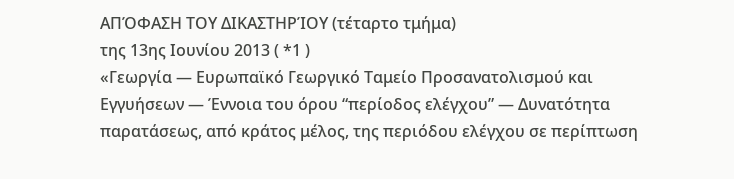ΑΠΌΦΑΣΗ ΤΟΥ ΔΙΚΑΣΤΗΡΊΟΥ (τέταρτο τμήμα)
της 13ης Ιουνίου 2013 ( *1 )
«Γεωργία — Ευρωπαϊκό Γεωργικό Ταμείο Προσανατολισμού και Εγγυήσεων — Έννοια του όρου “περίοδος ελέγχου” — Δυνατότητα παρατάσεως, από κράτος μέλος, της περιόδου ελέγχου σε περίπτωση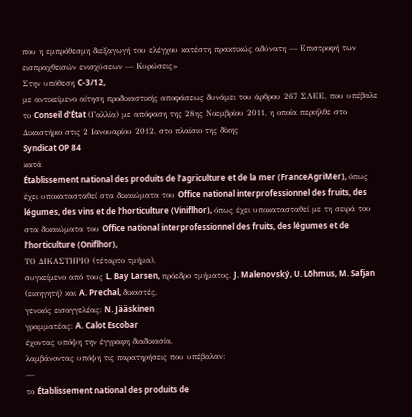που η εμπρόθεσμη διεξαγωγή του ελέγχου κατέστη πρακτικώς αδύνατη — Επιστροφή των εισπραχθεισών ενισχύσεων — Κυρώσεις»
Στην υπόθεση C-3/12,
με αντικείμενο αίτηση προδικαστικής αποφάσεως δυνάμει του άρθρου 267 ΣΛΕΕ, που υπέβαλε το Conseil d’État (Γαλλία) με απόφαση της 28ης Νοεμβρίου 2011, η οποία περιήλθε στο Δικαστήριο στις 2 Ιανουαρίου 2012, στο πλαίσιο της δίκης
Syndicat OP 84
κατά
Établissement national des produits de l’agriculture et de la mer (FranceAgriMer), όπως έχει υποκατασταθεί στα δικαιώματα του Office national interprofessionnel des fruits, des légumes, des vins et de l’horticulture (Viniflhor), όπως έχει υποκατασταθεί με τη σειρά του στα δικαιώματα του Office national interprofessionnel des fruits, des légumes et de l’horticulture (Oniflhor),
ΤΟ ΔΙΚΑΣΤΗΡΙΟ (τέταρτο τμήμα),
συγκείμενο από τους L. Bay Larsen, πρόεδρο τμήματος, J. Malenovský, U. Lõhmus, M. Safjan (εισηγητή) και A. Prechal, δικαστές,
γενικός εισαγγελέας: N. Jääskinen
γραμματέας: A. Calot Escobar
έχοντας υπόψη την έγγραφη διαδικασία,
λαμβάνοντας υπόψη τις παρατηρήσεις που υπέβαλαν:
—
το Établissement national des produits de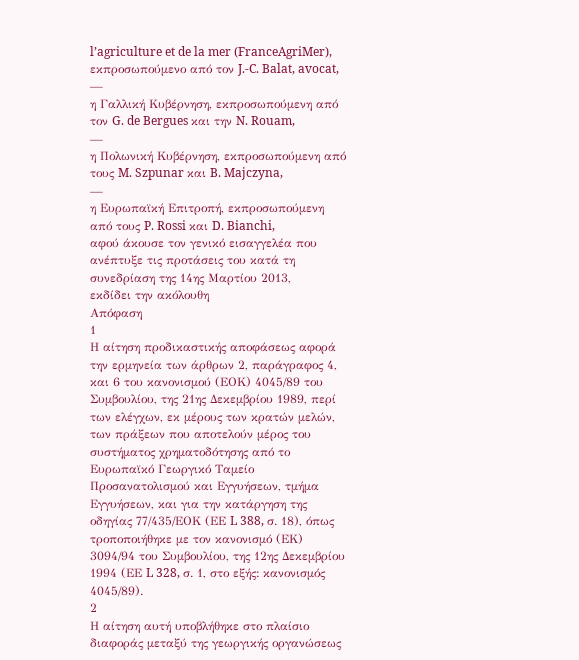l’agriculture et de la mer (FranceAgriMer), εκπροσωπούμενο από τον J.-C. Balat, avocat,
—
η Γαλλική Κυβέρνηση, εκπροσωπούμενη από τον G. de Bergues και την N. Rouam,
—
η Πολωνική Κυβέρνηση, εκπροσωπούμενη από τους M. Szpunar και B. Majczyna,
—
η Ευρωπαϊκή Επιτροπή, εκπροσωπούμενη από τους P. Rossi και D. Bianchi,
αφού άκουσε τον γενικό εισαγγελέα που ανέπτυξε τις προτάσεις του κατά τη συνεδρίαση της 14ης Μαρτίου 2013,
εκδίδει την ακόλουθη
Απόφαση
1
Η αίτηση προδικαστικής αποφάσεως αφορά την ερμηνεία των άρθρων 2, παράγραφος 4, και 6 του κανονισμού (ΕΟΚ) 4045/89 του Συμβουλίου, της 21ης Δεκεμβρίου 1989, περί των ελέγχων, εκ μέρους των κρατών μελών, των πράξεων που αποτελούν μέρος του συστήματος χρηματοδότησης από το Ευρωπαϊκό Γεωργικό Ταμείο Προσανατολισμού και Εγγυήσεων, τμήμα Εγγυήσεων, και για την κατάργηση της οδηγίας 77/435/ΕΟΚ (ΕΕ L 388, σ. 18), όπως τροποποιήθηκε με τον κανονισμό (ΕΚ) 3094/94 του Συμβουλίου, της 12ης Δεκεμβρίου 1994 (ΕΕ L 328, σ. 1, στο εξής: κανονισμός 4045/89).
2
Η αίτηση αυτή υποβλήθηκε στο πλαίσιο διαφοράς μεταξύ της γεωργικής οργανώσεως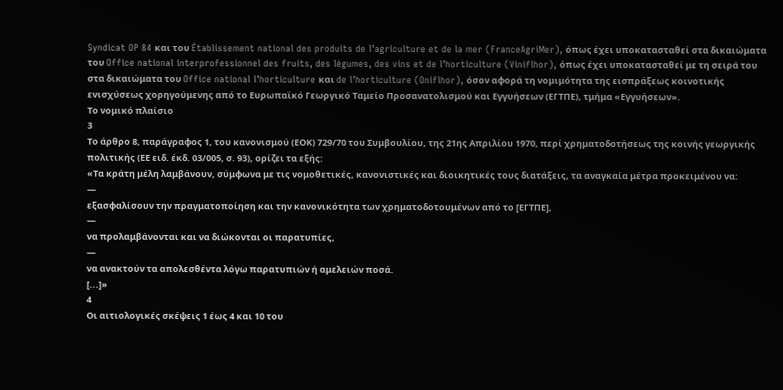Syndicat OP 84 και του Établissement national des produits de l’agriculture et de la mer (FranceAgriMer), όπως έχει υποκατασταθεί στα δικαιώματα του Office national interprofessionnel des fruits, des légumes, des vins et de l’horticulture (Viniflhor), όπως έχει υποκατασταθεί με τη σειρά του στα δικαιώματα του Office national l’horticulture και de l’horticulture (Oniflhor), όσον αφορά τη νομιμότητα της εισπράξεως κοινοτικής ενισχύσεως χορηγούμενης από το Ευρωπαϊκό Γεωργικό Ταμείο Προσανατολισμού και Εγγυήσεων (ΕΓΤΠΕ), τμήμα «Εγγυήσεων».
Το νομικό πλαίσιο
3
Το άρθρο 8, παράγραφος 1, του κανονισμού (ΕΟΚ) 729/70 του Συμβουλίου, της 21ης Απριλίου 1970, περί χρηματοδοτήσεως της κοινής γεωργικής πολιτικής (ΕΕ ειδ. έκδ. 03/005, σ. 93), ορίζει τα εξής:
«Τα κράτη μέλη λαμβάνουν, σύμφωνα με τις νομοθετικές, κανονιστικές και διοικητικές τους διατάξεις, τα αναγκαία μέτρα προκειμένου να:
—
εξασφαλίσουν την πραγματοποίηση και την κανονικότητα των χρηματοδοτουμένων από το [ΕΓΤΠΕ],
—
να προλαμβάνονται και να διώκονται οι παρατυπίες,
—
να ανακτούν τα απολεσθέντα λόγω παρατυπιών ή αμελειών ποσά.
[...]»
4
Οι αιτιολογικές σκέψεις 1 έως 4 και 10 του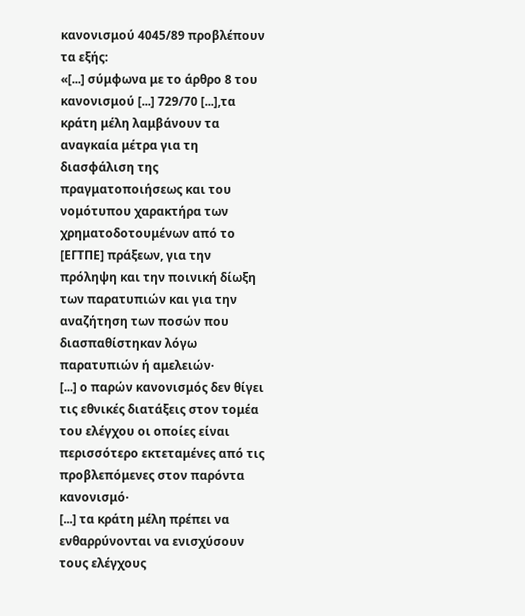κανονισμού 4045/89 προβλέπουν τα εξής:
«[...] σύμφωνα με το άρθρο 8 του κανονισμού [...] 729/70 [...],τα κράτη μέλη λαμβάνουν τα αναγκαία μέτρα για τη διασφάλιση της πραγματοποιήσεως και του νομότυπου χαρακτήρα των χρηματοδοτουμένων από το [ΕΓΤΠΕ] πράξεων, για την πρόληψη και την ποινική δίωξη των παρατυπιών και για την αναζήτηση των ποσών που διασπαθίστηκαν λόγω παρατυπιών ή αμελειών·
[...] ο παρών κανονισμός δεν θίγει τις εθνικές διατάξεις στον τομέα του ελέγχου οι οποίες είναι περισσότερο εκτεταμένες από τις προβλεπόμενες στον παρόντα κανονισμό·
[...] τα κράτη μέλη πρέπει να ενθαρρύνονται να ενισχύσουν τους ελέγχους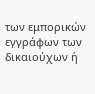των εμπορικών εγγράφων των δικαιούχων ή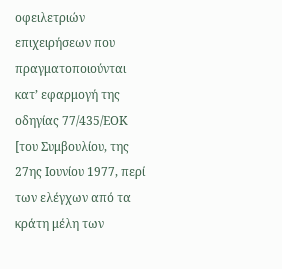οφειλετριών επιχειρήσεων που πραγματοποιούνται κατ’ εφαρμογή της οδηγίας 77/435/ΕΟΚ [του Συμβουλίου, της 27ης Ιουνίου 1977, περί των ελέγχων από τα κράτη μέλη των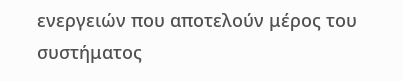ενεργειών που αποτελούν μέρος του συστήματος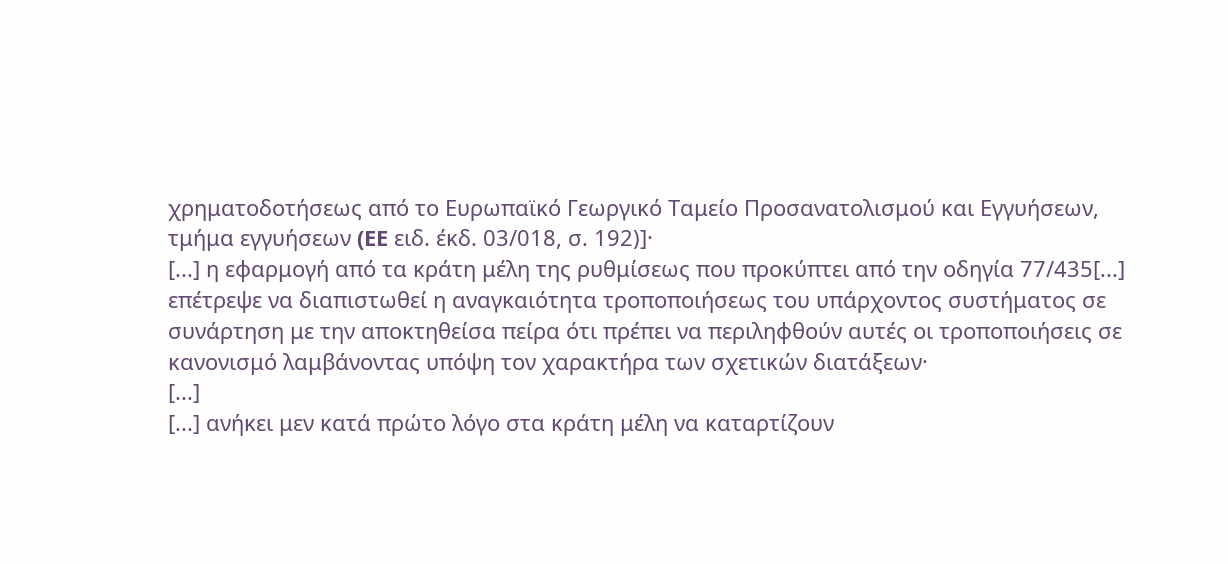χρηματοδοτήσεως από το Ευρωπαϊκό Γεωργικό Ταμείο Προσανατολισμού και Εγγυήσεων, τμήμα εγγυήσεων (EE ειδ. έκδ. 03/018, σ. 192)]·
[...] η εφαρμογή από τα κράτη μέλη της ρυθμίσεως που προκύπτει από την οδηγία 77/435[...] επέτρεψε να διαπιστωθεί η αναγκαιότητα τροποποιήσεως του υπάρχοντος συστήματος σε συνάρτηση με την αποκτηθείσα πείρα ότι πρέπει να περιληφθούν αυτές οι τροποποιήσεις σε κανονισμό λαμβάνοντας υπόψη τον χαρακτήρα των σχετικών διατάξεων·
[...]
[...] ανήκει μεν κατά πρώτο λόγο στα κράτη μέλη να καταρτίζουν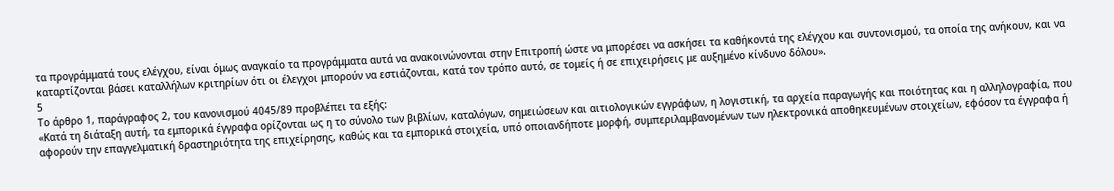τα προγράμματά τους ελέγχου, είναι όμως αναγκαίο τα προγράμματα αυτά να ανακοινώνονται στην Επιτροπή ώστε να μπορέσει να ασκήσει τα καθήκοντά της ελέγχου και συντονισμού, τα οποία της ανήκουν, και να καταρτίζονται βάσει καταλλήλων κριτηρίων ότι οι έλεγχοι μπορούν να εστιάζονται, κατά τον τρόπο αυτό, σε τομείς ή σε επιχειρήσεις με αυξημένο κίνδυνο δόλου».
5
Το άρθρο 1, παράγραφος 2, του κανονισμού 4045/89 προβλέπει τα εξής:
«Κατά τη διάταξη αυτή, τα εμπορικά έγγραφα ορίζονται ως η το σύνολο των βιβλίων, καταλόγων, σημειώσεων και αιτιολογικών εγγράφων, η λογιστική, τα αρχεία παραγωγής και ποιότητας και η αλληλογραφία, που αφορούν την επαγγελματική δραστηριότητα της επιχείρησης, καθώς και τα εμπορικά στοιχεία, υπό οποιανδήποτε μορφή, συμπεριλαμβανομένων των ηλεκτρονικά αποθηκευμένων στοιχείων, εφόσον τα έγγραφα ή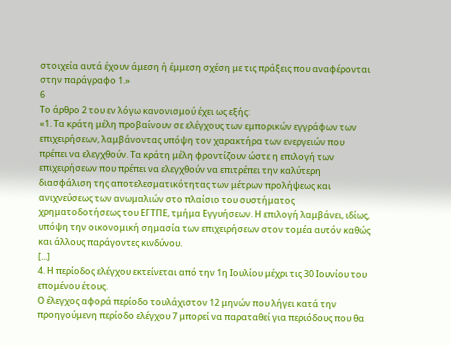στοιχεία αυτά έχουν άμεση ή έμμεση σχέση με τις πράξεις που αναφέρονται στην παράγραφο 1.»
6
Το άρθρο 2 του εν λόγω κανονισμού έχει ως εξής:
«1. Τα κράτη μέλη προβαίνουν σε ελέγχους των εμπορικών εγγράφων των επιχειρήσεων, λαμβάνοντας υπόψη τον χαρακτήρα των ενεργειών που πρέπει να ελεγχθούν. Τα κράτη μέλη φροντίζουν ώστε η επιλογή των επιχειρήσεων που πρέπει να ελεγχθούν να επιτρέπει την καλύτερη διασφάλιση της αποτελεσματικότητας των μέτρων προλήψεως και ανιχνεύσεως των ανωμαλιών στο πλαίσιο του συστήματος χρηματοδοτήσεως του ΕΓΤΠΕ, τμήμα Εγγυήσεων. Η επιλογή λαμβάνει, ιδίως, υπόψη την οικονομική σημασία των επιχειρήσεων στον τομέα αυτόν καθώς και άλλους παράγοντες κινδύνου.
[...]
4. Η περίοδος ελέγχου εκτείνεται από την 1η Ιουλίου μέχρι τις 30 Ιουνίου του επομένου έτους.
Ο έλεγχος αφορά περίοδο τουλάχιστον 12 μηνών που λήγει κατά την προηγούμενη περίοδο ελέγχου 7 μπορεί να παραταθεί για περιόδους που θα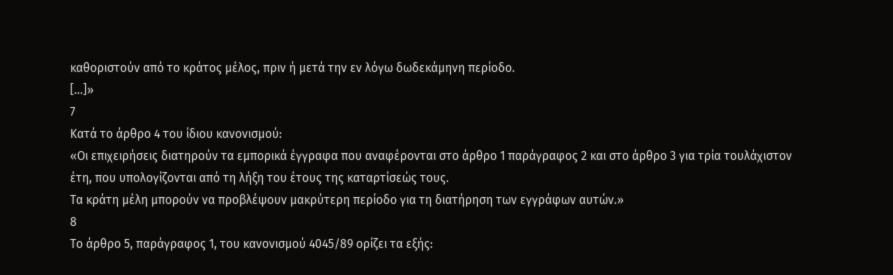καθοριστούν από το κράτος μέλος, πριν ή μετά την εν λόγω δωδεκάμηνη περίοδο.
[...]»
7
Κατά το άρθρο 4 του ίδιου κανονισμού:
«Οι επιχειρήσεις διατηρούν τα εμπορικά έγγραφα που αναφέρονται στο άρθρο 1 παράγραφος 2 και στο άρθρο 3 για τρία τουλάχιστον έτη, που υπολογίζονται από τη λήξη του έτους της καταρτίσεώς τους.
Τα κράτη μέλη μπορούν να προβλέψουν μακρύτερη περίοδο για τη διατήρηση των εγγράφων αυτών.»
8
Το άρθρο 5, παράγραφος 1, του κανονισμού 4045/89 ορίζει τα εξής: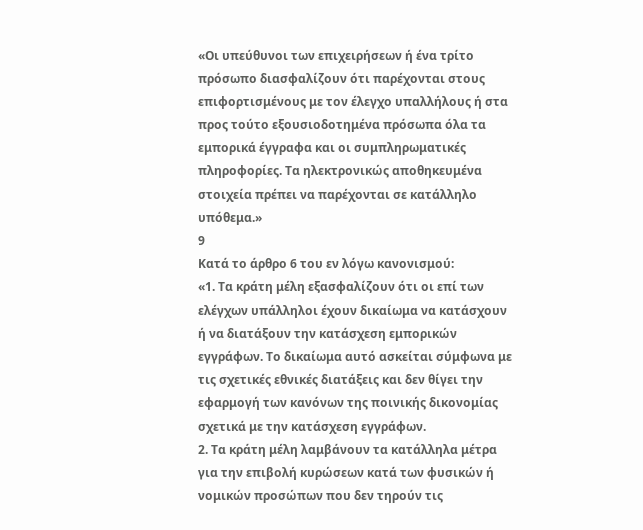«Οι υπεύθυνοι των επιχειρήσεων ή ένα τρίτο πρόσωπο διασφαλίζουν ότι παρέχονται στους επιφορτισμένους με τον έλεγχο υπαλλήλους ή στα προς τούτο εξουσιοδοτημένα πρόσωπα όλα τα εμπορικά έγγραφα και οι συμπληρωματικές πληροφορίες. Τα ηλεκτρονικώς αποθηκευμένα στοιχεία πρέπει να παρέχονται σε κατάλληλο υπόθεμα.»
9
Κατά το άρθρο 6 του εν λόγω κανονισμού:
«1. Τα κράτη μέλη εξασφαλίζουν ότι οι επί των ελέγχων υπάλληλοι έχουν δικαίωμα να κατάσχουν ή να διατάξουν την κατάσχεση εμπορικών εγγράφων. Το δικαίωμα αυτό ασκείται σύμφωνα με τις σχετικές εθνικές διατάξεις και δεν θίγει την εφαρμογή των κανόνων της ποινικής δικονομίας σχετικά με την κατάσχεση εγγράφων.
2. Τα κράτη μέλη λαμβάνουν τα κατάλληλα μέτρα για την επιβολή κυρώσεων κατά των φυσικών ή νομικών προσώπων που δεν τηρούν τις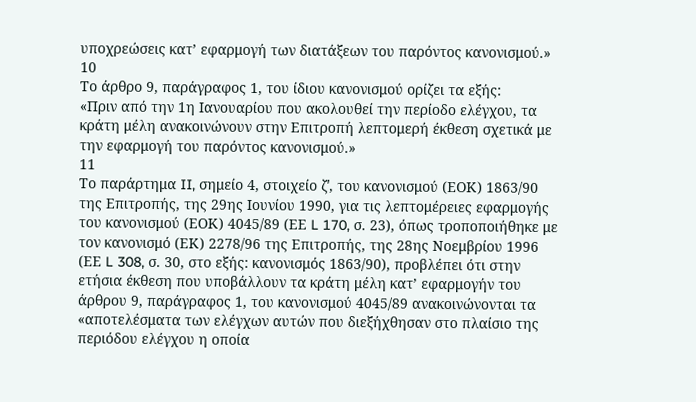υποχρεώσεις κατ’ εφαρμογή των διατάξεων του παρόντος κανονισμού.»
10
Το άρθρο 9, παράγραφος 1, του ίδιου κανονισμού ορίζει τα εξής:
«Πριν από την 1η Ιανουαρίου που ακολουθεί την περίοδο ελέγχου, τα κράτη μέλη ανακοινώνουν στην Επιτροπή λεπτομερή έκθεση σχετικά με την εφαρμογή του παρόντος κανονισμού.»
11
Το παράρτημα II, σημείο 4, στοιχείο ζʹ, του κανονισμού (ΕΟΚ) 1863/90 της Επιτροπής, της 29ης Ιουνίου 1990, για τις λεπτομέρειες εφαρμογής του κανονισμού (ΕΟΚ) 4045/89 (ΕΕ L 170, σ. 23), όπως τροποποιήθηκε με τον κανονισμό (ΕΚ) 2278/96 της Επιτροπής, της 28ης Νοεμβρίου 1996 (ΕΕ L 308, σ. 30, στο εξής: κανονισμός 1863/90), προβλέπει ότι στην ετήσια έκθεση που υποβάλλουν τα κράτη μέλη κατ’ εφαρμογήν του άρθρου 9, παράγραφος 1, του κανονισμού 4045/89 ανακοινώνονται τα «αποτελέσματα των ελέγχων αυτών που διεξήχθησαν στο πλαίσιο της περιόδου ελέγχου η οποία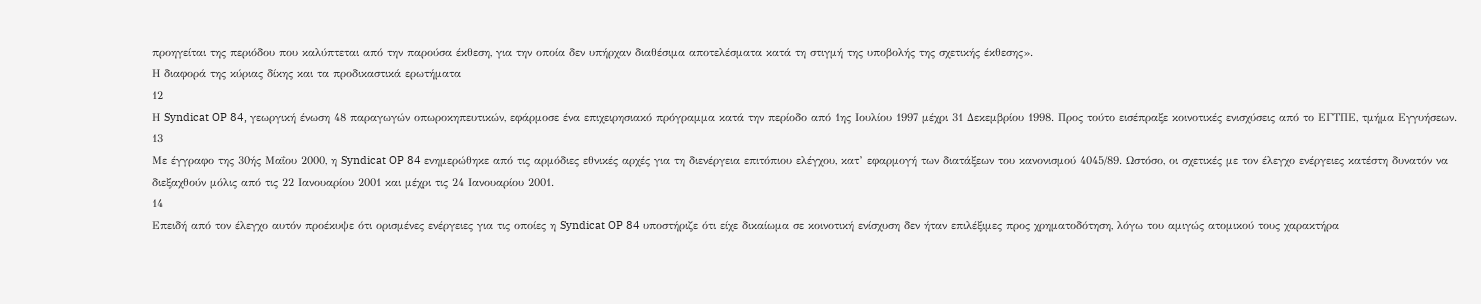προηγείται της περιόδου που καλύπτεται από την παρούσα έκθεση, για την οποία δεν υπήρχαν διαθέσιμα αποτελέσματα κατά τη στιγμή της υποβολής της σχετικής έκθεσης».
Η διαφορά της κύριας δίκης και τα προδικαστικά ερωτήματα
12
Η Syndicat OP 84, γεωργική ένωση 48 παραγωγών οπωροκηπευτικών, εφάρμοσε ένα επιχειρησιακό πρόγραμμα κατά την περίοδο από 1ης Ιουλίου 1997 μέχρι 31 Δεκεμβρίου 1998. Προς τούτο εισέπραξε κοινοτικές ενισχύσεις από το ΕΓΤΠΕ, τμήμα Εγγυήσεων.
13
Με έγγραφο της 30ής Μαΐου 2000, η Syndicat OP 84 ενημερώθηκε από τις αρμόδιες εθνικές αρχές για τη διενέργεια επιτόπιου ελέγχου, κατ’ εφαρμογή των διατάξεων του κανονισμού 4045/89. Ωστόσο, οι σχετικές με τον έλεγχο ενέργειες κατέστη δυνατόν να διεξαχθούν μόλις από τις 22 Ιανουαρίου 2001 και μέχρι τις 24 Ιανουαρίου 2001.
14
Επειδή από τον έλεγχο αυτόν προέκυψε ότι ορισμένες ενέργειες για τις οποίες η Syndicat OP 84 υποστήριζε ότι είχε δικαίωμα σε κοινοτική ενίσχυση δεν ήταν επιλέξιμες προς χρηματοδότηση, λόγω του αμιγώς ατομικού τους χαρακτήρα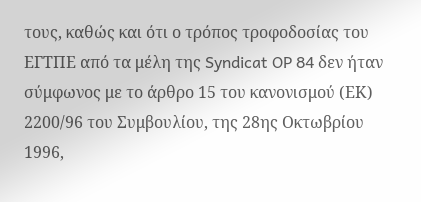τους, καθώς και ότι ο τρόπος τροφοδοσίας του ΕΓΤΠΕ από τα μέλη της Syndicat OP 84 δεν ήταν σύμφωνος με το άρθρο 15 του κανονισμού (ΕΚ) 2200/96 του Συμβουλίου, της 28ης Οκτωβρίου 1996,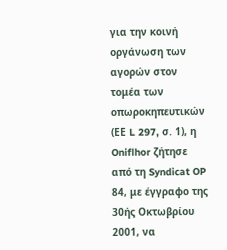για την κοινή οργάνωση των αγορών στον τομέα των οπωροκηπευτικών (ΕΕ L 297, σ. 1), η Oniflhor ζήτησε από τη Syndicat OP 84, με έγγραφο της 30ής Οκτωβρίου 2001, να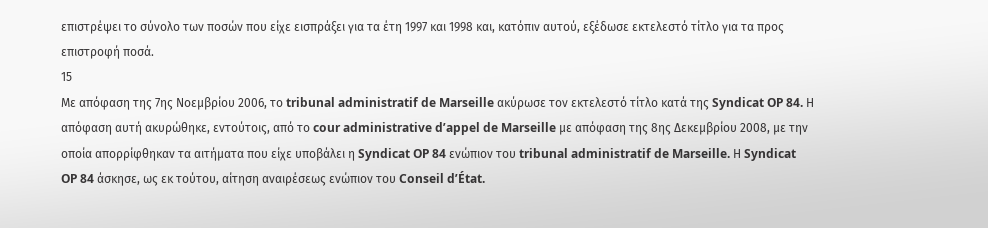επιστρέψει το σύνολο των ποσών που είχε εισπράξει για τα έτη 1997 και 1998 και, κατόπιν αυτού, εξέδωσε εκτελεστό τίτλο για τα προς επιστροφή ποσά.
15
Με απόφαση της 7ης Νοεμβρίου 2006, το tribunal administratif de Marseille ακύρωσε τον εκτελεστό τίτλο κατά της Syndicat OP 84. Η απόφαση αυτή ακυρώθηκε, εντούτοις, από το cour administrative d’appel de Marseille με απόφαση της 8ης Δεκεμβρίου 2008, με την οποία απορρίφθηκαν τα αιτήματα που είχε υποβάλει η Syndicat OP 84 ενώπιον του tribunal administratif de Marseille. Η Syndicat OP 84 άσκησε, ως εκ τούτου, αίτηση αναιρέσεως ενώπιον του Conseil d’État.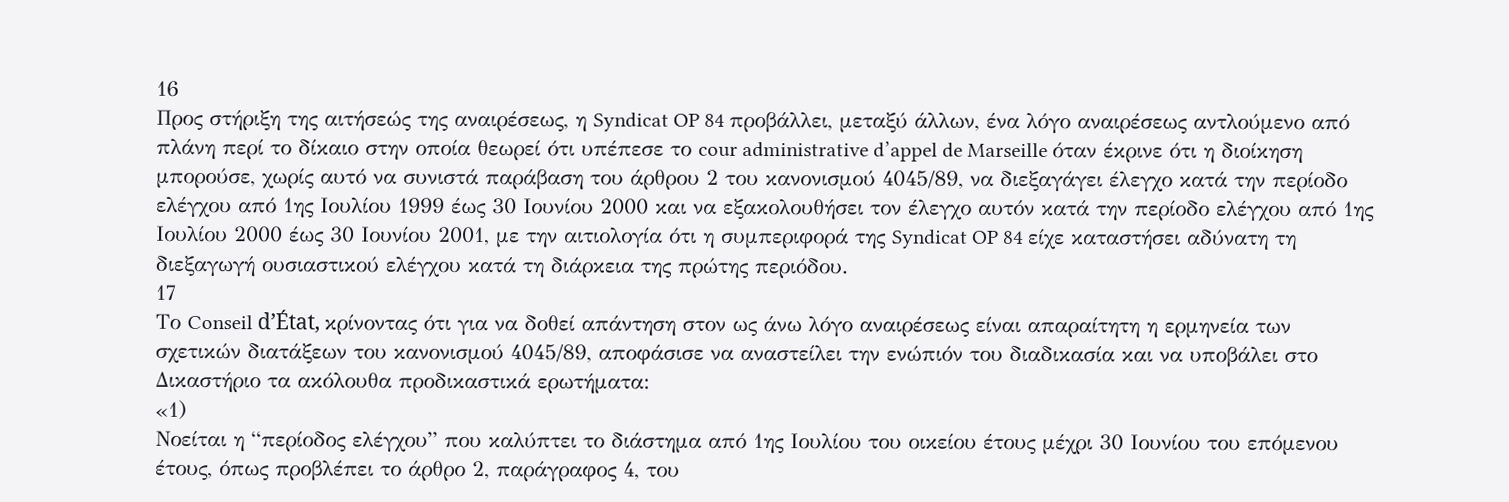16
Προς στήριξη της αιτήσεώς της αναιρέσεως, η Syndicat OP 84 προβάλλει, μεταξύ άλλων, ένα λόγο αναιρέσεως αντλούμενο από πλάνη περί το δίκαιο στην οποία θεωρεί ότι υπέπεσε το cour administrative d’appel de Marseille όταν έκρινε ότι η διοίκηση μπορούσε, χωρίς αυτό να συνιστά παράβαση του άρθρου 2 του κανονισμού 4045/89, να διεξαγάγει έλεγχο κατά την περίοδο ελέγχου από 1ης Ιουλίου 1999 έως 30 Ιουνίου 2000 και να εξακολουθήσει τον έλεγχο αυτόν κατά την περίοδο ελέγχου από 1ης Ιουλίου 2000 έως 30 Ιουνίου 2001, με την αιτιολογία ότι η συμπεριφορά της Syndicat OP 84 είχε καταστήσει αδύνατη τη διεξαγωγή ουσιαστικού ελέγχου κατά τη διάρκεια της πρώτης περιόδου.
17
Το Conseil d’État, κρίνοντας ότι για να δοθεί απάντηση στον ως άνω λόγο αναιρέσεως είναι απαραίτητη η ερμηνεία των σχετικών διατάξεων του κανονισμού 4045/89, αποφάσισε να αναστείλει την ενώπιόν του διαδικασία και να υποβάλει στο Δικαστήριο τα ακόλουθα προδικαστικά ερωτήματα:
«1)
Νοείται η “περίοδος ελέγχου” που καλύπτει το διάστημα από 1ης Ιουλίου του οικείου έτους μέχρι 30 Ιουνίου του επόμενου έτους, όπως προβλέπει το άρθρο 2, παράγραφος 4, του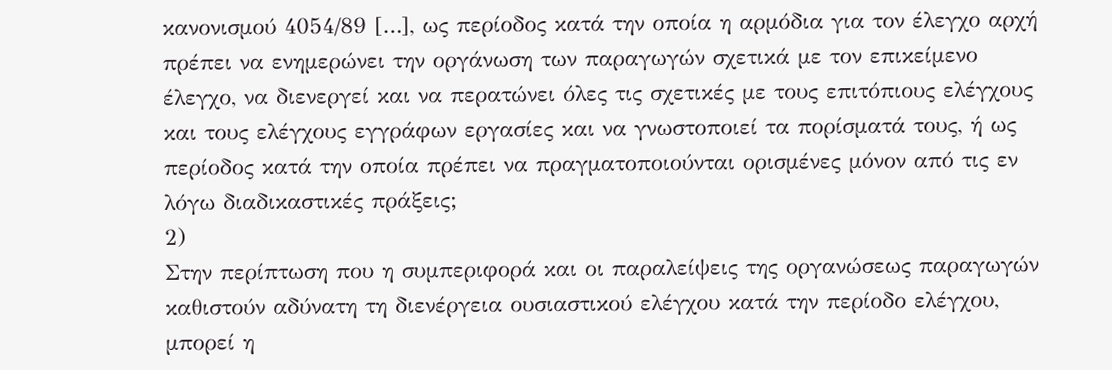κανονισμού 4054/89 […], ως περίοδος κατά την οποία η αρμόδια για τον έλεγχο αρχή πρέπει να ενημερώνει την οργάνωση των παραγωγών σχετικά με τον επικείμενο έλεγχο, να διενεργεί και να περατώνει όλες τις σχετικές με τους επιτόπιους ελέγχους και τους ελέγχους εγγράφων εργασίες και να γνωστοποιεί τα πορίσματά τους, ή ως περίοδος κατά την οποία πρέπει να πραγματοποιούνται ορισμένες μόνον από τις εν λόγω διαδικαστικές πράξεις;
2)
Στην περίπτωση που η συμπεριφορά και οι παραλείψεις της οργανώσεως παραγωγών καθιστούν αδύνατη τη διενέργεια ουσιαστικού ελέγχου κατά την περίοδο ελέγχου, μπορεί η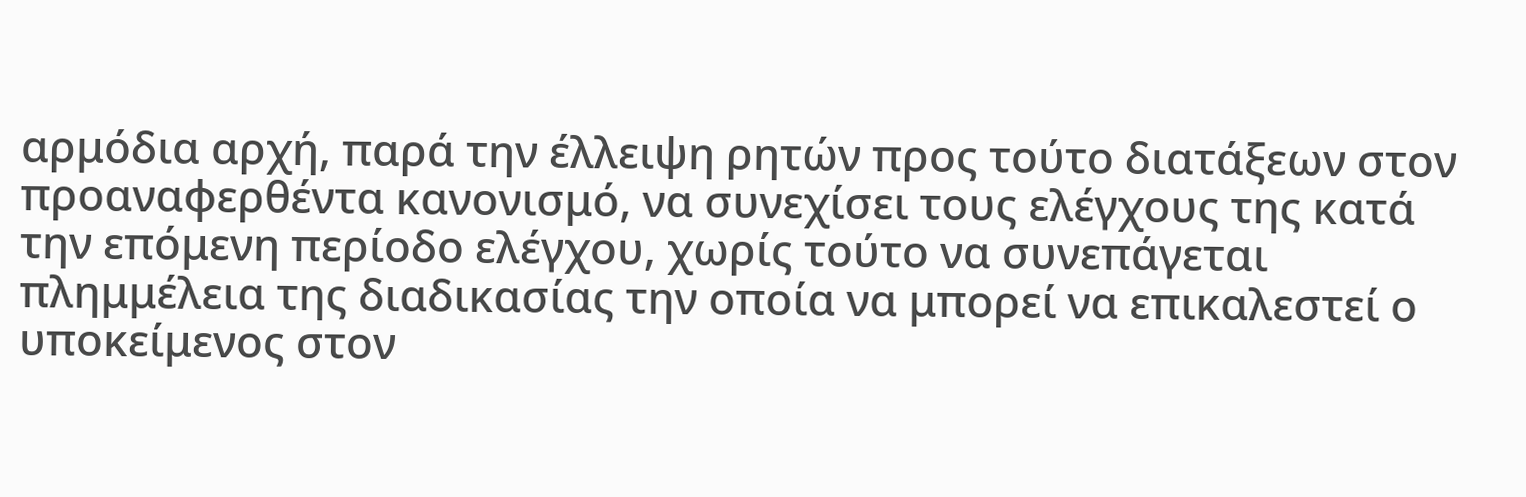αρμόδια αρχή, παρά την έλλειψη ρητών προς τούτο διατάξεων στον προαναφερθέντα κανονισμό, να συνεχίσει τους ελέγχους της κατά την επόμενη περίοδο ελέγχου, χωρίς τούτο να συνεπάγεται πλημμέλεια της διαδικασίας την οποία να μπορεί να επικαλεστεί ο υποκείμενος στον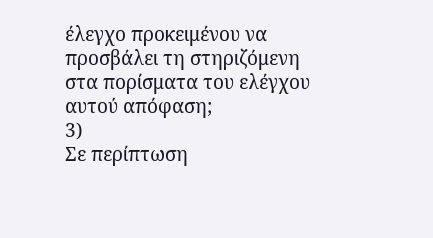έλεγχο προκειμένου να προσβάλει τη στηριζόμενη στα πορίσματα του ελέγχου αυτού απόφαση;
3)
Σε περίπτωση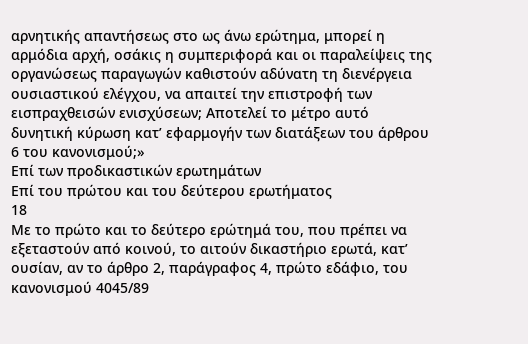αρνητικής απαντήσεως στο ως άνω ερώτημα, μπορεί η αρμόδια αρχή, οσάκις η συμπεριφορά και οι παραλείψεις της οργανώσεως παραγωγών καθιστούν αδύνατη τη διενέργεια ουσιαστικού ελέγχου, να απαιτεί την επιστροφή των εισπραχθεισών ενισχύσεων; Αποτελεί το μέτρο αυτό δυνητική κύρωση κατ’ εφαρμογήν των διατάξεων του άρθρου 6 του κανονισμού;»
Επί των προδικαστικών ερωτημάτων
Επί του πρώτου και του δεύτερου ερωτήματος
18
Με το πρώτο και το δεύτερο ερώτημά του, που πρέπει να εξεταστούν από κοινού, το αιτούν δικαστήριο ερωτά, κατ’ ουσίαν, αν το άρθρο 2, παράγραφος 4, πρώτο εδάφιο, του κανονισμού 4045/89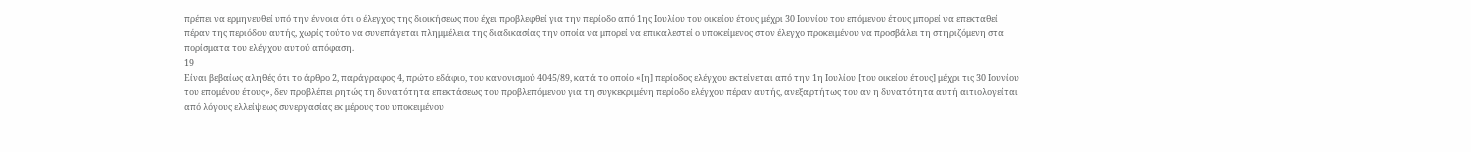πρέπει να ερμηνευθεί υπό την έννοια ότι ο έλεγχος της διοικήσεως που έχει προβλεφθεί για την περίοδο από 1ης Ιουλίου του οικείου έτους μέχρι 30 Ιουνίου του επόμενου έτους μπορεί να επεκταθεί πέραν της περιόδου αυτής, χωρίς τούτο να συνεπάγεται πλημμέλεια της διαδικασίας την οποία να μπορεί να επικαλεστεί ο υποκείμενος στον έλεγχο προκειμένου να προσβάλει τη στηριζόμενη στα πορίσματα του ελέγχου αυτού απόφαση.
19
Είναι βεβαίως αληθές ότι το άρθρο 2, παράγραφος 4, πρώτο εδάφιο, του κανονισμού 4045/89, κατά το οποίο «[η] περίοδος ελέγχου εκτείνεται από την 1η Ιουλίου [του οικείου έτους] μέχρι τις 30 Ιουνίου του επομένου έτους», δεν προβλέπει ρητώς τη δυνατότητα επεκτάσεως του προβλεπόμενου για τη συγκεκριμένη περίοδο ελέγχου πέραν αυτής, ανεξαρτήτως του αν η δυνατότητα αυτή αιτιολογείται από λόγους ελλείψεως συνεργασίας εκ μέρους του υποκειμένου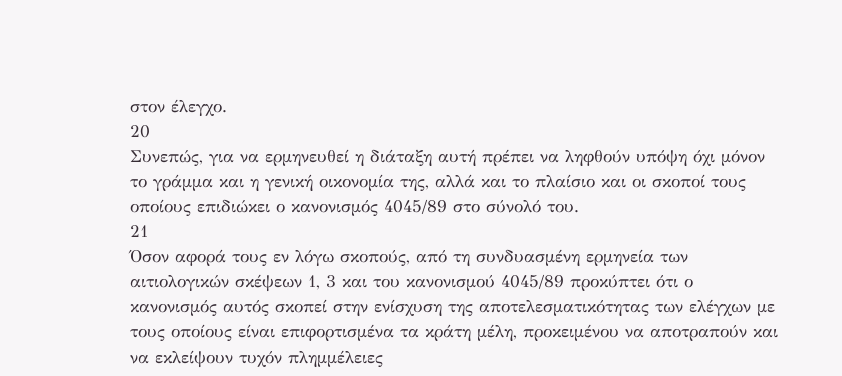στον έλεγχο.
20
Συνεπώς, για να ερμηνευθεί η διάταξη αυτή πρέπει να ληφθούν υπόψη όχι μόνον το γράμμα και η γενική οικονομία της, αλλά και το πλαίσιο και οι σκοποί τους οποίους επιδιώκει ο κανονισμός 4045/89 στο σύνολό του.
21
Όσον αφορά τους εν λόγω σκοπούς, από τη συνδυασμένη ερμηνεία των αιτιολογικών σκέψεων 1, 3 και του κανονισμού 4045/89 προκύπτει ότι ο κανονισμός αυτός σκοπεί στην ενίσχυση της αποτελεσματικότητας των ελέγχων με τους οποίους είναι επιφορτισμένα τα κράτη μέλη, προκειμένου να αποτραπούν και να εκλείψουν τυχόν πλημμέλειες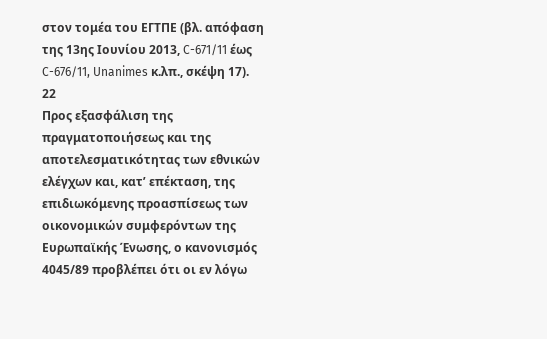στον τομέα του ΕΓΤΠΕ (βλ. απόφαση της 13ης Ιουνίου 2013, C-671/11 έως C-676/11, Unanimes κ.λπ., σκέψη 17).
22
Προς εξασφάλιση της πραγματοποιήσεως και της αποτελεσματικότητας των εθνικών ελέγχων και, κατ’ επέκταση, της επιδιωκόμενης προασπίσεως των οικονομικών συμφερόντων της Ευρωπαϊκής Ένωσης, ο κανονισμός 4045/89 προβλέπει ότι οι εν λόγω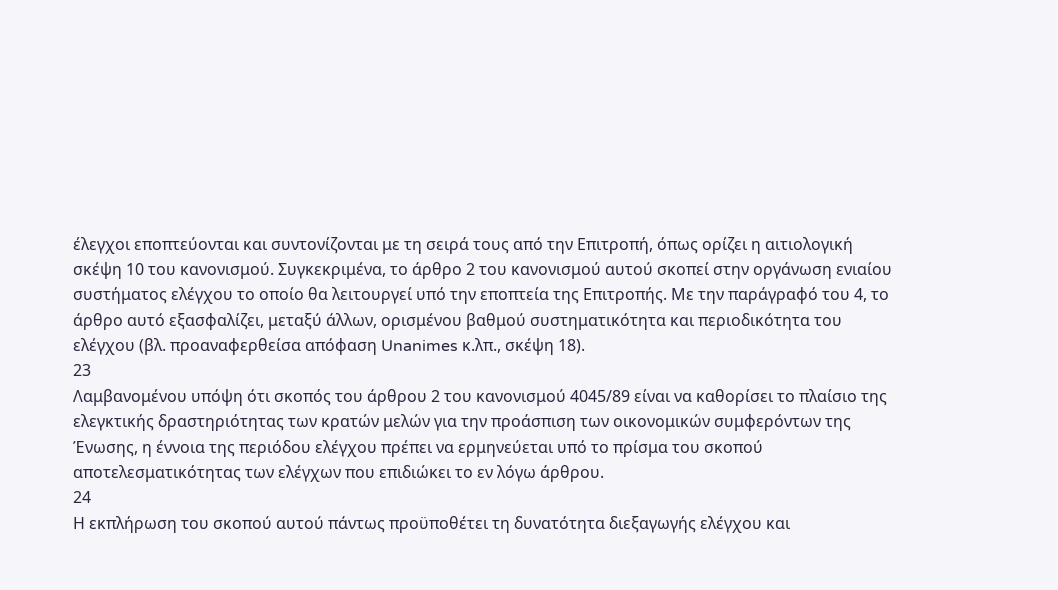έλεγχοι εποπτεύονται και συντονίζονται με τη σειρά τους από την Επιτροπή, όπως ορίζει η αιτιολογική σκέψη 10 του κανονισμού. Συγκεκριμένα, το άρθρο 2 του κανονισμού αυτού σκοπεί στην οργάνωση ενιαίου συστήματος ελέγχου το οποίο θα λειτουργεί υπό την εποπτεία της Επιτροπής. Με την παράγραφό του 4, το άρθρο αυτό εξασφαλίζει, μεταξύ άλλων, ορισμένου βαθμού συστηματικότητα και περιοδικότητα του ελέγχου (βλ. προαναφερθείσα απόφαση Unanimes κ.λπ., σκέψη 18).
23
Λαμβανομένου υπόψη ότι σκοπός του άρθρου 2 του κανονισμού 4045/89 είναι να καθορίσει το πλαίσιο της ελεγκτικής δραστηριότητας των κρατών μελών για την προάσπιση των οικονομικών συμφερόντων της Ένωσης, η έννοια της περιόδου ελέγχου πρέπει να ερμηνεύεται υπό το πρίσμα του σκοπού αποτελεσματικότητας των ελέγχων που επιδιώκει το εν λόγω άρθρου.
24
Η εκπλήρωση του σκοπού αυτού πάντως προϋποθέτει τη δυνατότητα διεξαγωγής ελέγχου και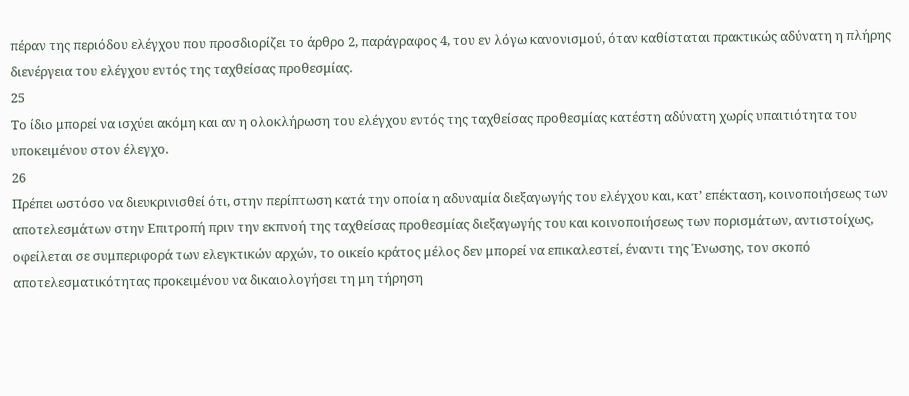πέραν της περιόδου ελέγχου που προσδιορίζει το άρθρο 2, παράγραφος 4, του εν λόγω κανονισμού, όταν καθίσταται πρακτικώς αδύνατη η πλήρης διενέργεια του ελέγχου εντός της ταχθείσας προθεσμίας.
25
Το ίδιο μπορεί να ισχύει ακόμη και αν η ολοκλήρωση του ελέγχου εντός της ταχθείσας προθεσμίας κατέστη αδύνατη χωρίς υπαιτιότητα του υποκειμένου στον έλεγχο.
26
Πρέπει ωστόσο να διευκρινισθεί ότι, στην περίπτωση κατά την οποία η αδυναμία διεξαγωγής του ελέγχου και, κατ’ επέκταση, κοινοποιήσεως των αποτελεσμάτων στην Επιτροπή πριν την εκπνοή της ταχθείσας προθεσμίας διεξαγωγής του και κοινοποιήσεως των πορισμάτων, αντιστοίχως, οφείλεται σε συμπεριφορά των ελεγκτικών αρχών, το οικείο κράτος μέλος δεν μπορεί να επικαλεστεί, έναντι της Ένωσης, τον σκοπό αποτελεσματικότητας προκειμένου να δικαιολογήσει τη μη τήρηση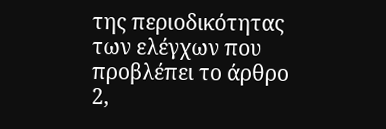της περιοδικότητας των ελέγχων που προβλέπει το άρθρο 2,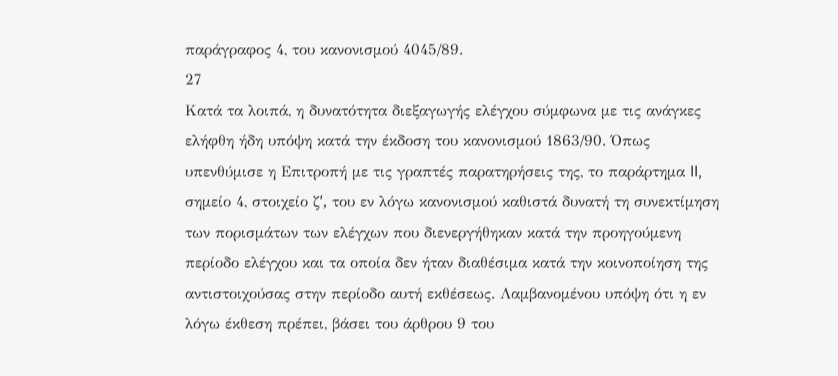παράγραφος 4, του κανονισμού 4045/89.
27
Κατά τα λοιπά, η δυνατότητα διεξαγωγής ελέγχου σύμφωνα με τις ανάγκες ελήφθη ήδη υπόψη κατά την έκδοση του κανονισμού 1863/90. Όπως υπενθύμισε η Επιτροπή με τις γραπτές παρατηρήσεις της, το παράρτημα II, σημείο 4, στοιχείο ζʹ, του εν λόγω κανονισμού καθιστά δυνατή τη συνεκτίμηση των πορισμάτων των ελέγχων που διενεργήθηκαν κατά την προηγούμενη περίοδο ελέγχου και τα οποία δεν ήταν διαθέσιμα κατά την κοινοποίηση της αντιστοιχούσας στην περίοδο αυτή εκθέσεως. Λαμβανομένου υπόψη ότι η εν λόγω έκθεση πρέπει, βάσει του άρθρου 9 του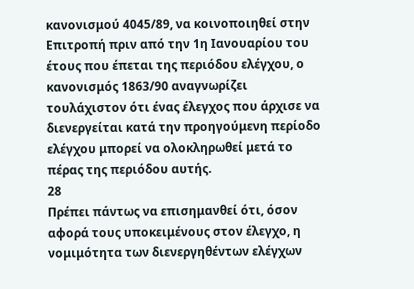κανονισμού 4045/89, να κοινοποιηθεί στην Επιτροπή πριν από την 1η Ιανουαρίου του έτους που έπεται της περιόδου ελέγχου, ο κανονισμός 1863/90 αναγνωρίζει τουλάχιστον ότι ένας έλεγχος που άρχισε να διενεργείται κατά την προηγούμενη περίοδο ελέγχου μπορεί να ολοκληρωθεί μετά το πέρας της περιόδου αυτής.
28
Πρέπει πάντως να επισημανθεί ότι, όσον αφορά τους υποκειμένους στον έλεγχο, η νομιμότητα των διενεργηθέντων ελέγχων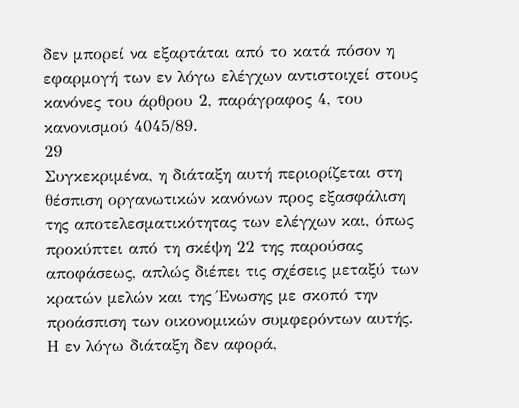δεν μπορεί να εξαρτάται από το κατά πόσον η εφαρμογή των εν λόγω ελέγχων αντιστοιχεί στους κανόνες του άρθρου 2, παράγραφος 4, του κανονισμού 4045/89.
29
Συγκεκριμένα, η διάταξη αυτή περιορίζεται στη θέσπιση οργανωτικών κανόνων προς εξασφάλιση της αποτελεσματικότητας των ελέγχων και, όπως προκύπτει από τη σκέψη 22 της παρούσας αποφάσεως, απλώς διέπει τις σχέσεις μεταξύ των κρατών μελών και της Ένωσης με σκοπό την προάσπιση των οικονομικών συμφερόντων αυτής. Η εν λόγω διάταξη δεν αφορά,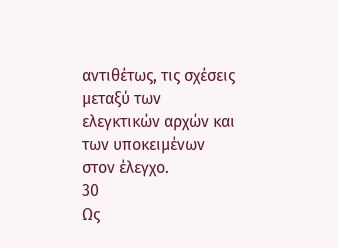αντιθέτως, τις σχέσεις μεταξύ των ελεγκτικών αρχών και των υποκειμένων στον έλεγχο.
30
Ως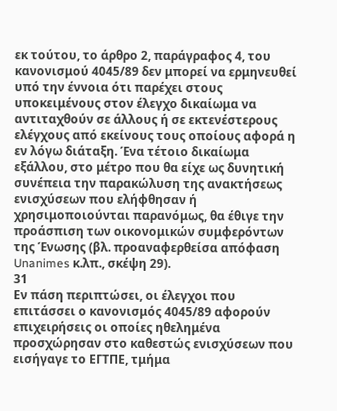εκ τούτου, το άρθρο 2, παράγραφος 4, του κανονισμού 4045/89 δεν μπορεί να ερμηνευθεί υπό την έννοια ότι παρέχει στους υποκειμένους στον έλεγχο δικαίωμα να αντιταχθούν σε άλλους ή σε εκτενέστερους ελέγχους από εκείνους τους οποίους αφορά η εν λόγω διάταξη. Ένα τέτοιο δικαίωμα εξάλλου, στο μέτρο που θα είχε ως δυνητική συνέπεια την παρακώλυση της ανακτήσεως ενισχύσεων που ελήφθησαν ή χρησιμοποιούνται παρανόμως, θα έθιγε την προάσπιση των οικονομικών συμφερόντων της Ένωσης (βλ. προαναφερθείσα απόφαση Unanimes κ.λπ., σκέψη 29).
31
Εν πάση περιπτώσει, οι έλεγχοι που επιτάσσει ο κανονισμός 4045/89 αφορούν επιχειρήσεις οι οποίες ηθελημένα προσχώρησαν στο καθεστώς ενισχύσεων που εισήγαγε το ΕΓΤΠΕ, τμήμα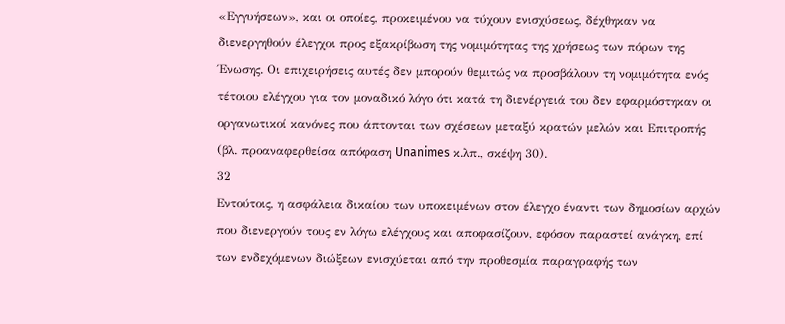«Εγγυήσεων», και οι οποίες, προκειμένου να τύχουν ενισχύσεως, δέχθηκαν να διενεργηθούν έλεγχοι προς εξακρίβωση της νομιμότητας της χρήσεως των πόρων της Ένωσης. Οι επιχειρήσεις αυτές δεν μπορούν θεμιτώς να προσβάλουν τη νομιμότητα ενός τέτοιου ελέγχου για τον μοναδικό λόγο ότι κατά τη διενέργειά του δεν εφαρμόστηκαν οι οργανωτικοί κανόνες που άπτονται των σχέσεων μεταξύ κρατών μελών και Επιτροπής (βλ. προαναφερθείσα απόφαση Unanimes κ.λπ., σκέψη 30).
32
Εντούτοις, η ασφάλεια δικαίου των υποκειμένων στον έλεγχο έναντι των δημοσίων αρχών που διενεργούν τους εν λόγω ελέγχους και αποφασίζουν, εφόσον παραστεί ανάγκη, επί των ενδεχόμενων διώξεων ενισχύεται από την προθεσμία παραγραφής των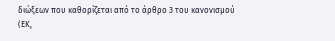διώξεων που καθορίζεται από το άρθρο 3 του κανονισμού (ΕΚ,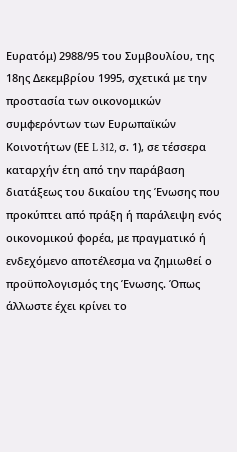Ευρατόμ) 2988/95 του Συμβουλίου, της 18ης Δεκεμβρίου 1995, σχετικά με την προστασία των οικονομικών συμφερόντων των Ευρωπαϊκών Κοινοτήτων (ΕΕ L 312, σ. 1), σε τέσσερα καταρχήν έτη από την παράβαση διατάξεως του δικαίου της Ένωσης που προκύπτει από πράξη ή παράλειψη ενός οικονομικού φορέα, με πραγματικό ή ενδεχόμενο αποτέλεσμα να ζημιωθεί ο προϋπολογισμός της Ένωσης. Όπως άλλωστε έχει κρίνει το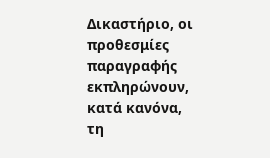Δικαστήριο, οι προθεσμίες παραγραφής εκπληρώνουν, κατά κανόνα, τη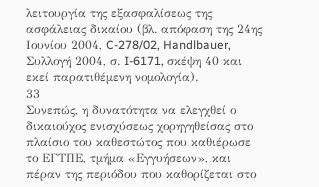λειτουργία της εξασφαλίσεως της ασφάλειας δικαίου (βλ. απόφαση της 24ης Ιουνίου 2004, C-278/02, Handlbauer, Συλλογή 2004, σ. I-6171, σκέψη 40 και εκεί παρατιθέμενη νομολογία).
33
Συνεπώς, η δυνατότητα να ελεγχθεί ο δικαιούχος ενισχύσεως χορηγηθείσας στο πλαίσιο του καθεστώτος που καθιέρωσε το ΕΓΤΠΕ, τμήμα «Εγγυήσεων», και πέραν της περιόδου που καθορίζεται στο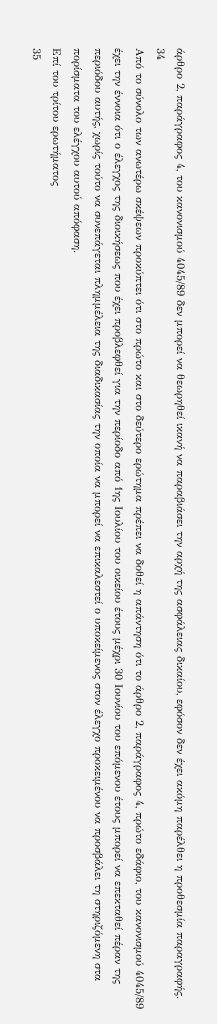άρθρο 2, παράγραφος 4, του κανονισμού 4045/89 δεν μπορεί να θεωρηθεί ικανή να παραβιάσει την αρχή της ασφάλειας δικαίου, εφόσον δεν έχει ακόμη παρέλθει η προθεσμία παραγραφής.
34
Από το σύνολο των ανωτέρω σκέψεων προκύπτει ότι στο πρώτο και στο δεύτερο ερώτημα πρέπει να δοθεί η απάντηση ότι το άρθρο 2, παράγραφος 4, πρώτο εδάφιο, του κανονισμού 4045/89 έχει την έννοια ότι ο έλεγχος της διοικήσεως που έχει προβλεφθεί για την περίοδο από 1ης Ιουλίου του οικείου έτους μέχρι 30 Ιουνίου του επόμενου έτους μπορεί να επεκταθεί πέραν της περιόδου αυτής, χωρίς τούτο να συνεπάγεται πλημμέλεια της διαδικασίας την οποία να μπορεί να επικαλεστεί ο υποκείμενος στον έλεγχο προκειμένου να προσβάλει τη στηριζόμενη στα πορίσματα του ελέγχου αυτού απόφαση.
Επί του τρίτου ερωτήματος
35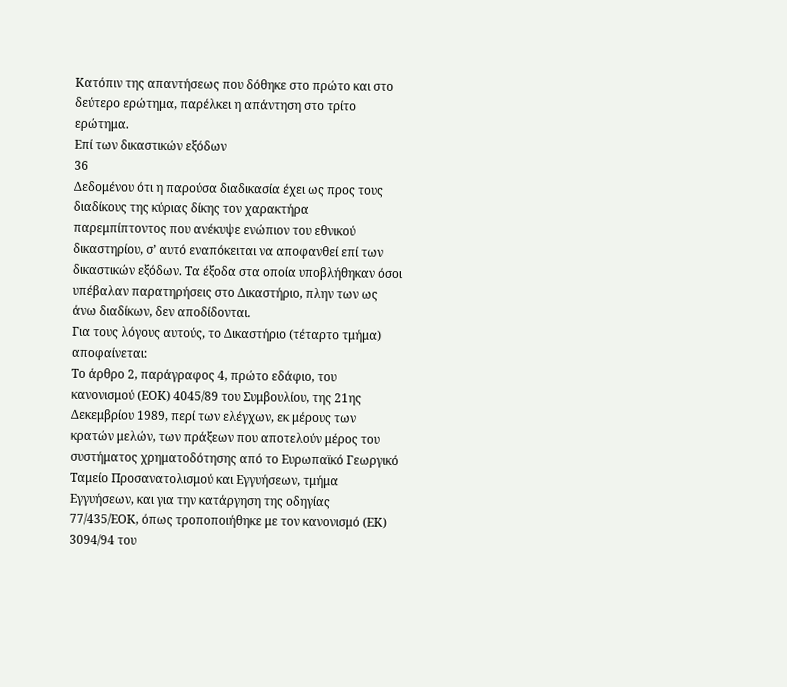Κατόπιν της απαντήσεως που δόθηκε στο πρώτο και στο δεύτερο ερώτημα, παρέλκει η απάντηση στο τρίτο ερώτημα.
Επί των δικαστικών εξόδων
36
Δεδομένου ότι η παρούσα διαδικασία έχει ως προς τους διαδίκους της κύριας δίκης τον χαρακτήρα παρεμπίπτοντος που ανέκυψε ενώπιον του εθνικού δικαστηρίου, σ’ αυτό εναπόκειται να αποφανθεί επί των δικαστικών εξόδων. Τα έξοδα στα οποία υποβλήθηκαν όσοι υπέβαλαν παρατηρήσεις στο Δικαστήριο, πλην των ως άνω διαδίκων, δεν αποδίδονται.
Για τους λόγους αυτούς, το Δικαστήριο (τέταρτο τμήμα) αποφαίνεται:
Το άρθρο 2, παράγραφος 4, πρώτο εδάφιο, του κανονισμού (ΕΟΚ) 4045/89 του Συμβουλίου, της 21ης Δεκεμβρίου 1989, περί των ελέγχων, εκ μέρους των κρατών μελών, των πράξεων που αποτελούν μέρος του συστήματος χρηματοδότησης από το Ευρωπαϊκό Γεωργικό Ταμείο Προσανατολισμού και Εγγυήσεων, τμήμα Εγγυήσεων, και για την κατάργηση της οδηγίας 77/435/ΕΟΚ, όπως τροποποιήθηκε με τον κανονισμό (ΕΚ) 3094/94 του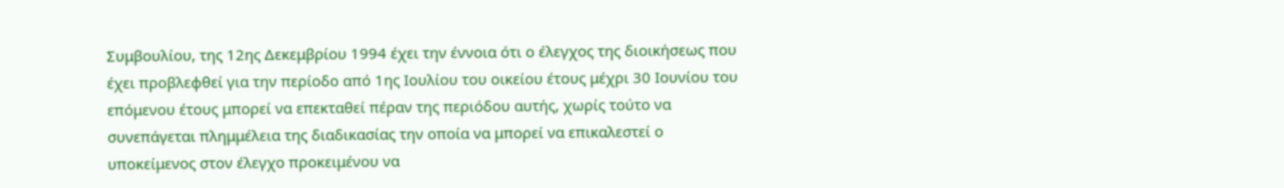Συμβουλίου, της 12ης Δεκεμβρίου 1994 έχει την έννοια ότι ο έλεγχος της διοικήσεως που έχει προβλεφθεί για την περίοδο από 1ης Ιουλίου του οικείου έτους μέχρι 30 Ιουνίου του επόμενου έτους μπορεί να επεκταθεί πέραν της περιόδου αυτής, χωρίς τούτο να συνεπάγεται πλημμέλεια της διαδικασίας την οποία να μπορεί να επικαλεστεί ο υποκείμενος στον έλεγχο προκειμένου να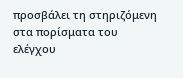προσβάλει τη στηριζόμενη στα πορίσματα του ελέγχου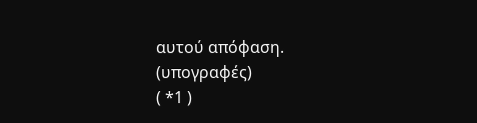αυτού απόφαση.
(υπογραφές)
( *1 )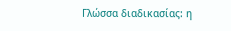Γλώσσα διαδικασίας: η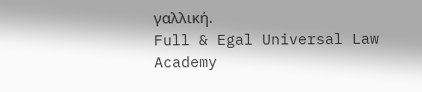γαλλική.
Full & Egal Universal Law Academy